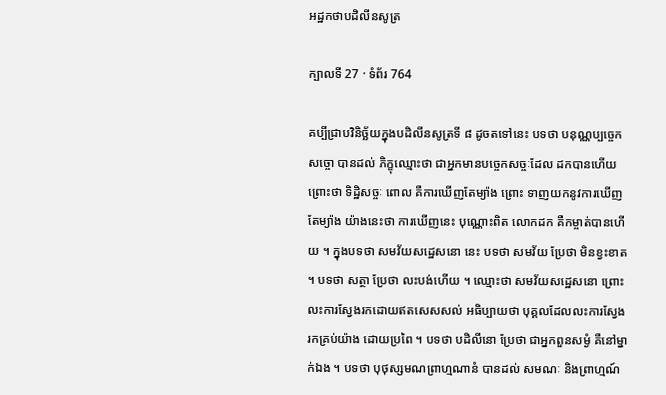អដ្ឋកថាបដិលីនសូត្រ

ក្បាលទី 27 · ទំព័រ 764

គប្បីជ្រាបវិនិច្ឆ័យក្នុងបដិលីនសូត្រទី ៨ ដូចតទៅនេះ បទថា បនុណ្ណប្បច្ចេកសច្ចោ បានដល់ ភិក្ខុឈ្មោះថា ជាអ្នកមានបច្ចេកសច្ចៈដែល ដកបានហើយ ព្រោះថា ទិដ្ឋិសច្ចៈ ពោល គឺការឃើញតែម្យ៉ាង ព្រោះ ទាញយកនូវការឃើញតែម្យ៉ាង យ៉ាងនេះថា ការឃើញនេះ បុណ្ណោះពិត លោកដក គឺកម្ចាត់បានហើយ ។ ក្នុងបទថា សមវ័យសដ្ឋេសនោ នេះ បទថា សមវ័យ ប្រែថា មិនខ្វះខាត ។ បទថា សត្ថា ប្រែថា លះបង់ហើយ ។ ឈ្មោះថា សមវ័យសដ្ឋេសនោ ព្រោះលះការស្វែងរកដោយឥតសេសសល់ អធិប្បាយថា បុគ្គលដែលលះការស្វែងរកគ្រប់យ៉ាង ដោយប្រពៃ ។ បទថា បដិលីនោ ប្រែថា ជាអ្នកពួនសម្ងំ គឺនៅម្នាក់ឯង ។ បទថា បុថុស្សមណព្រាហ្មណានំ បានដល់ សមណៈ និងព្រាហ្មណ៍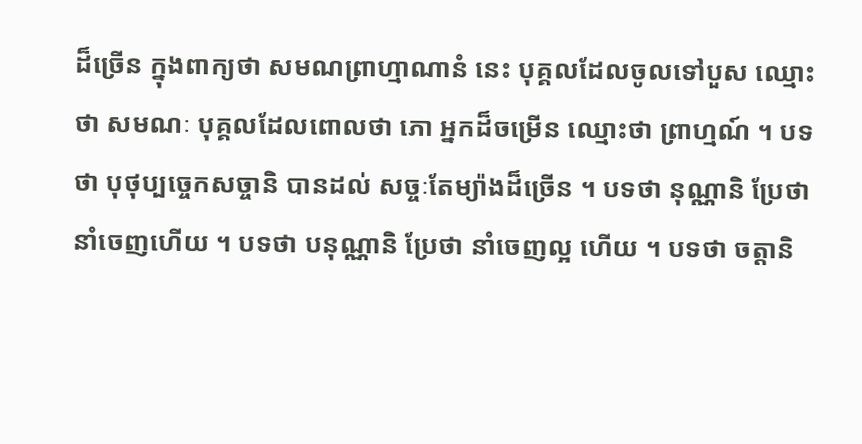ដ៏ច្រើន ក្នុងពាក្យថា សមណព្រាហ្មាណានំ នេះ បុគ្គលដែលចូលទៅបួស ឈ្មោះថា សមណៈ បុគ្គលដែលពោលថា ភោ អ្នកដ៏ចម្រើន ឈ្មោះថា ព្រាហ្មណ៍ ។ បទថា បុថុប្បច្ចេកសច្ចានិ បានដល់ សច្ចៈតែម្យ៉ាងដ៏ច្រើន ។ បទថា នុណ្ណានិ ប្រែថា នាំចេញហើយ ។ បទថា បនុណ្ណានិ ប្រែថា នាំចេញល្អ ហើយ ។ បទថា ចត្តានិ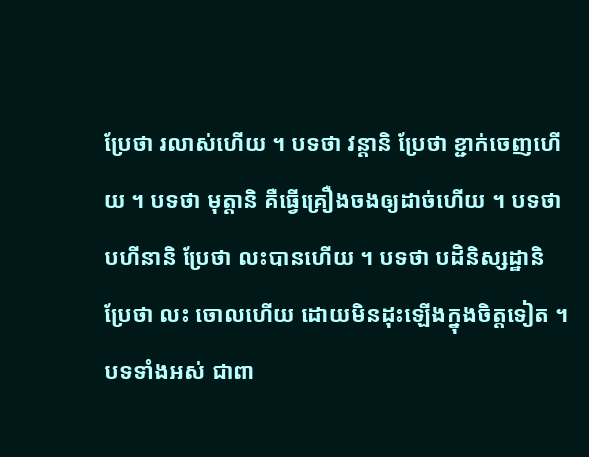ប្រែថា រលាស់ហើយ ។ បទថា វន្តានិ ប្រែថា ខ្ជាក់ចេញហើយ ។ បទថា មុត្តានិ គឺធ្វើគ្រឿងចងឲ្យដាច់ហើយ ។ បទថា បហីនានិ ប្រែថា លះបានហើយ ។ បទថា បដិនិស្សដ្ឋានិ ប្រែថា លះ ចោលហើយ ដោយមិនដុះឡើងក្នុងចិត្តទៀត ។ បទទាំងអស់ ជាពា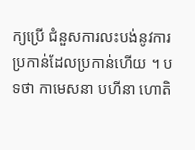ក្យប្រើ ជំនួសការលះបង់នូវការប្រកាន់ដែលប្រកាន់ហើយ ។ បទថា កាមេសនា បហីនា ហោតិ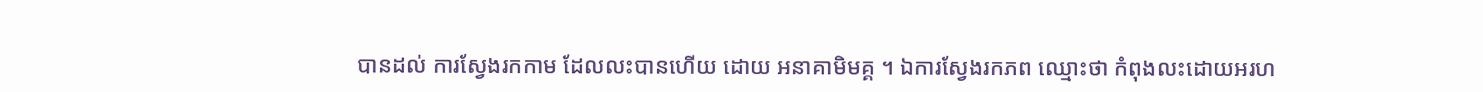បានដល់ ការស្វែងរកកាម ដែលលះបានហើយ ដោយ អនាគាមិមគ្គ ។ ឯការស្វែងរកភព ឈ្មោះថា កំពុងលះដោយអរហ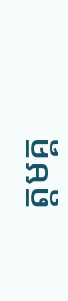ត្តមគ្គ